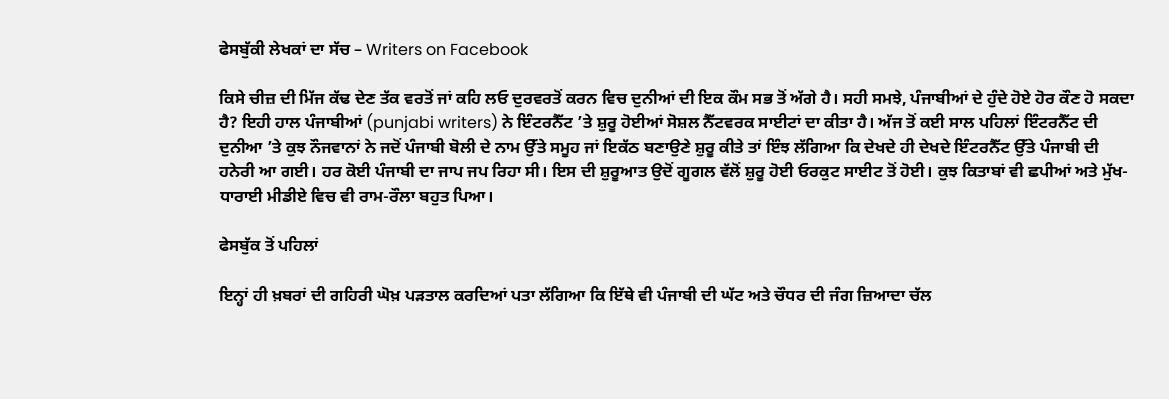ਫੇਸਬੁੱਕੀ ਲੇਖਕਾਂ ਦਾ ਸੱਚ – Writers on Facebook

ਕਿਸੇ ਚੀਜ਼ ਦੀ ਮਿੱਜ ਕੱਢ ਦੇਣ ਤੱਕ ਵਰਤੋਂ ਜਾਂ ਕਹਿ ਲਓ ਦੁਰਵਰਤੋਂ ਕਰਨ ਵਿਚ ਦੁਨੀਆਂ ਦੀ ਇਕ ਕੌਮ ਸਭ ਤੋਂ ਅੱਗੇ ਹੈ। ਸਹੀ ਸਮਝੇ, ਪੰਜਾਬੀਆਂ ਦੇ ਹੁੰਦੇ ਹੋਏ ਹੋਰ ਕੌਣ ਹੋ ਸਕਦਾ ਹੈ? ਇਹੀ ਹਾਲ ਪੰਜਾਬੀਆਂ (punjabi writers) ਨੇ ਇੰਟਰਨੈੱਟ ’ਤੇ ਸ਼ੁਰੂ ਹੋਈਆਂ ਸੋਸ਼ਲ ਨੈੱਟਵਰਕ ਸਾਈਟਾਂ ਦਾ ਕੀਤਾ ਹੈ। ਅੱਜ ਤੋਂ ਕਈ ਸਾਲ ਪਹਿਲਾਂ ਇੰਟਰਨੈੱਟ ਦੀ ਦੁਨੀਆ ’ਤੇ ਕੁਝ ਨੌਜਵਾਨਾਂ ਨੇ ਜਦੋਂ ਪੰਜਾਬੀ ਬੋਲੀ ਦੇ ਨਾਮ ਉੱਤੇ ਸਮੂਹ ਜਾਂ ਇਕੱਠ ਬਣਾਉਣੇ ਸ਼ੁਰੂ ਕੀਤੇ ਤਾਂ ਇੰਝ ਲੱਗਿਆ ਕਿ ਦੇਖਦੇ ਹੀ ਦੇਖਦੇ ਇੰਟਰਨੈੱਟ ਉੱਤੇ ਪੰਜਾਬੀ ਦੀ ਹਨੇਰੀ ਆ ਗਈ। ਹਰ ਕੋਈ ਪੰਜਾਬੀ ਦਾ ਜਾਪ ਜਪ ਰਿਹਾ ਸੀ। ਇਸ ਦੀ ਸ਼ੁਰੂਆਤ ਉਦੋਂ ਗੂਗਲ ਵੱਲੋਂ ਸ਼ੁਰੂ ਹੋਈ ਓਰਕੁਟ ਸਾਈਟ ਤੋਂ ਹੋਈ। ਕੁਝ ਕਿਤਾਬਾਂ ਵੀ ਛਪੀਆਂ ਅਤੇ ਮੁੱਖ-ਧਾਰਾਈ ਮੀਡੀਏ ਵਿਚ ਵੀ ਰਾਮ-ਰੌਲਾ ਬਹੁਤ ਪਿਆ।

ਫੇਸਬੁੱਕ ਤੋਂ ਪਹਿਲਾਂ

ਇਨ੍ਹਾਂ ਹੀ ਖ਼ਬਰਾਂ ਦੀ ਗਹਿਰੀ ਘੋਖ਼ ਪੜਤਾਲ ਕਰਦਿਆਂ ਪਤਾ ਲੱਗਿਆ ਕਿ ਇੱਥੇ ਵੀ ਪੰਜਾਬੀ ਦੀ ਘੱਟ ਅਤੇ ਚੌਧਰ ਦੀ ਜੰਗ ਜ਼ਿਆਦਾ ਚੱਲ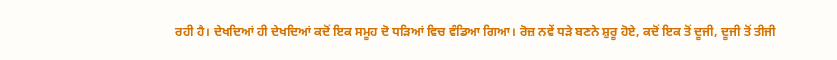ਰਹੀ ਹੈ। ਦੇਖਦਿਆਂ ਹੀ ਦੇਖਦਿਆਂ ਕਦੋਂ ਇਕ ਸਮੂਹ ਦੋ ਧੜਿਆਂ ਵਿਚ ਵੰਡਿਆ ਗਿਆ। ਰੋਜ਼ ਨਵੇਂ ਧੜੇ ਬਣਨੇ ਸ਼ੁਰੂ ਹੋਏ, ਕਦੋਂ ਇਕ ਤੋਂ ਦੂਜੀ, ਦੂਜੀ ਤੋਂ ਤੀਜੀ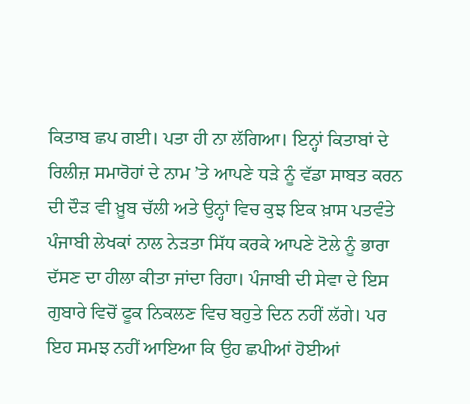ਕਿਤਾਬ ਛਪ ਗਈ। ਪਤਾ ਹੀ ਨਾ ਲੱਗਿਆ। ਇਨ੍ਹਾਂ ਕਿਤਾਬਾਂ ਦੇ ਰਿਲੀਜ਼ ਸਮਾਰੋਹਾਂ ਦੇ ਨਾਮ ’ਤੇ ਆਪਣੇ ਧੜੇ ਨੂੰ ਵੱਡਾ ਸਾਬਤ ਕਰਨ ਦੀ ਦੌੜ ਵੀ ਖ਼ੂਬ ਚੱਲੀ ਅਤੇ ਉਨ੍ਹਾਂ ਵਿਚ ਕੁਝ ਇਕ ਖ਼ਾਸ ਪਤਵੰਤੇ ਪੰਜਾਬੀ ਲੇਖਕਾਂ ਨਾਲ ਨੇੜਤਾ ਸਿੱਧ ਕਰਕੇ ਆਪਣੇ ਟੋਲੇ ਨੂੰ ਭਾਰਾ ਦੱਸਣ ਦਾ ਹੀਲਾ ਕੀਤਾ ਜਾਂਦਾ ਰਿਹਾ। ਪੰਜਾਬੀ ਦੀ ਸੇਵਾ ਦੇ ਇਸ ਗੁਬਾਰੇ ਵਿਚੋਂ ਫੂਕ ਨਿਕਲਣ ਵਿਚ ਬਹੁਤੇ ਦਿਨ ਨਹੀਂ ਲੱਗੇ। ਪਰ ਇਹ ਸਮਝ ਨਹੀਂ ਆਇਆ ਕਿ ਉਹ ਛਪੀਆਂ ਹੋਈਆਂ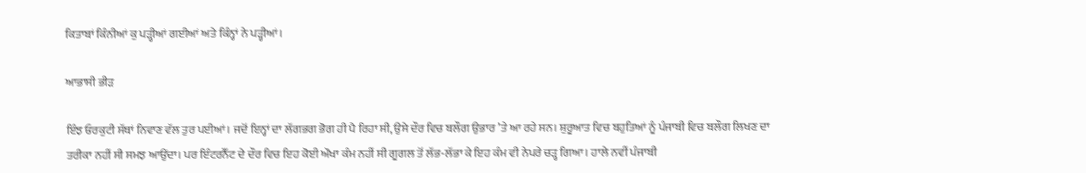ਕਿਤਾਬਾਂ ਕਿੰਨੀਆਂ ਕੁ ਪੜ੍ਹੀਆਂ ਗਈਆਂ ਅਤੇ ਕਿੰਨ੍ਹਾਂ ਨੇ ਪੜ੍ਹੀਆਂ।

ਆਭਾਸੀ ਭੀੜ

ਇੰਝ ਓਰਕੁਟੀ ਸੱਥਾਂ ਨਿਵਾਣ ਵੱਲ ਤੁਰ ਪਈਆਂ। ਜਦੋਂ ਇਨ੍ਹਾਂ ਦਾ ਲੱਗਭਗ ਭੋਗ ਹੀ ਪੈ ਰਿਹਾ ਸੀ, ਉਸੇ ਦੌਰ ਵਿਚ ਬਲੌਗ ਉਭਾਰ ’ਤੇ ਆ ਰਹੇ ਸਨ। ਸ਼ੁਰੂਆਤ ਵਿਚ ਬਹੁਤਿਆਂ ਨੂੰ ਪੰਜਾਬੀ ਵਿਚ ਬਲੌਗ ਲਿਖਣ ਦਾ ਤਰੀਕਾ ਨਹੀਂ ਸੀ ਸਮਝ ਆਉਂਦਾ। ਪਰ ਇੰਟਰਨੈੱਟ ਦੇ ਦੌਰ ਵਿਚ ਇਹ ਕੋਈ ਔਖਾ ਕੰਮ ਨਹੀਂ ਸੀ ਗੂਗਲ ਤੋਂ ਲੱਭ-ਲੱਭਾ ਕੇ ਇਹ ਕੰਮ ਵੀ ਨੇਪਰੇ ਚੜ੍ਹ ਗਿਆ। ਹਾਲੇ ਨਵੀਂ ਪੰਜਾਬੀ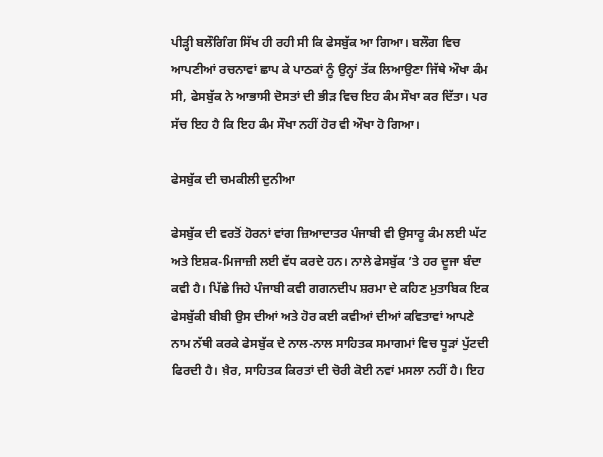ਪੀੜ੍ਹੀ ਬਲੌਗਿੰਗ ਸਿੱਖ ਹੀ ਰਹੀ ਸੀ ਕਿ ਫੇਸਬੁੱਕ ਆ ਗਿਆ। ਬਲੌਗ ਵਿਚ ਆਪਣੀਆਂ ਰਚਨਾਵਾਂ ਛਾਪ ਕੇ ਪਾਠਕਾਂ ਨੂੰ ਉਨ੍ਹਾਂ ਤੱਕ ਲਿਆਉਣਾ ਜਿੱਥੇ ਔਖਾ ਕੰਮ ਸੀ, ਫੇਸਬੁੱਕ ਨੇ ਆਭਾਸੀ ਦੋਸਤਾਂ ਦੀ ਭੀੜ ਵਿਚ ਇਹ ਕੰਮ ਸੌਖਾ ਕਰ ਦਿੱਤਾ। ਪਰ ਸੱਚ ਇਹ ਹੈ ਕਿ ਇਹ ਕੰਮ ਸੌਖਾ ਨਹੀਂ ਹੋਰ ਵੀ ਔਖਾ ਹੋ ਗਿਆ।

ਫੇਸਬੁੱਕ ਦੀ ਚਮਕੀਲੀ ਦੁਨੀਆ

ਫੇਸਬੁੱਕ ਦੀ ਵਰਤੋਂ ਹੋਰਨਾਂ ਵਾਂਗ ਜ਼ਿਆਦਾਤਰ ਪੰਜਾਬੀ ਵੀ ਉਸਾਰੂ ਕੰਮ ਲਈ ਘੱਟ ਅਤੇ ਇਸ਼ਕ-ਮਿਜਾਜ਼ੀ ਲਈ ਵੱਧ ਕਰਦੇ ਹਨ। ਨਾਲੇ ਫੇਸਬੁੱਕ ’ਤੇ ਹਰ ਦੂਜਾ ਬੰਦਾ ਕਵੀ ਹੈ। ਪਿੱਛੇ ਜਿਹੇ ਪੰਜਾਬੀ ਕਵੀ ਗਗਨਦੀਪ ਸ਼ਰਮਾ ਦੇ ਕਹਿਣ ਮੁਤਾਬਿਕ ਇਕ ਫੇਸਬੁੱਕੀ ਬੀਬੀ ਉਸ ਦੀਆਂ ਅਤੇ ਹੋਰ ਕਈ ਕਵੀਆਂ ਦੀਆਂ ਕਵਿਤਾਵਾਂ ਆਪਣੇ ਨਾਮ ਨੱਥੀ ਕਰਕੇ ਫੇਸਬੁੱਕ ਦੇ ਨਾਲ-ਨਾਲ ਸਾਹਿਤਕ ਸਮਾਗਮਾਂ ਵਿਚ ਧੂੜਾਂ ਪੁੱਟਦੀ ਫਿਰਦੀ ਹੈ। ਖ਼ੈਰ, ਸਾਹਿਤਕ ਕਿਰਤਾਂ ਦੀ ਚੋਰੀ ਕੋਈ ਨਵਾਂ ਮਸਲਾ ਨਹੀਂ ਹੈ। ਇਹ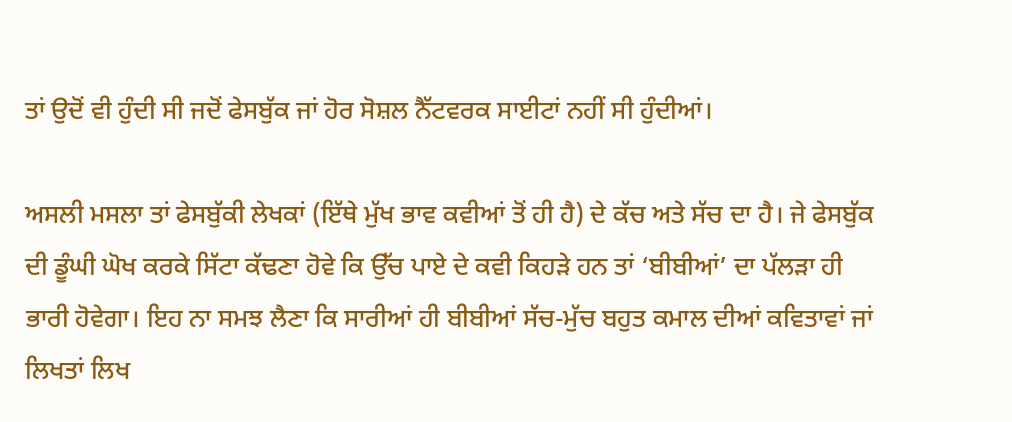ਤਾਂ ਉਦੋਂ ਵੀ ਹੁੰਦੀ ਸੀ ਜਦੋਂ ਫੇਸਬੁੱਕ ਜਾਂ ਹੋਰ ਸੋਸ਼ਲ ਨੈੱਟਵਰਕ ਸਾਈਟਾਂ ਨਹੀਂ ਸੀ ਹੁੰਦੀਆਂ।

ਅਸਲੀ ਮਸਲਾ ਤਾਂ ਫੇਸਬੁੱਕੀ ਲੇਖਕਾਂ (ਇੱਥੇ ਮੁੱਖ ਭਾਵ ਕਵੀਆਂ ਤੋਂ ਹੀ ਹੈ) ਦੇ ਕੱਚ ਅਤੇ ਸੱਚ ਦਾ ਹੈ। ਜੇ ਫੇਸਬੁੱਕ ਦੀ ਡੂੰਘੀ ਘੋਖ ਕਰਕੇ ਸਿੱਟਾ ਕੱਢਣਾ ਹੋਵੇ ਕਿ ਉੱਚ ਪਾਏ ਦੇ ਕਵੀ ਕਿਹੜੇ ਹਨ ਤਾਂ ‘ਬੀਬੀਆਂ’ ਦਾ ਪੱਲੜਾ ਹੀ ਭਾਰੀ ਹੋਵੇਗਾ। ਇਹ ਨਾ ਸਮਝ ਲੈਣਾ ਕਿ ਸਾਰੀਆਂ ਹੀ ਬੀਬੀਆਂ ਸੱਚ-ਮੁੱਚ ਬਹੁਤ ਕਮਾਲ ਦੀਆਂ ਕਵਿਤਾਵਾਂ ਜਾਂ ਲਿਖਤਾਂ ਲਿਖ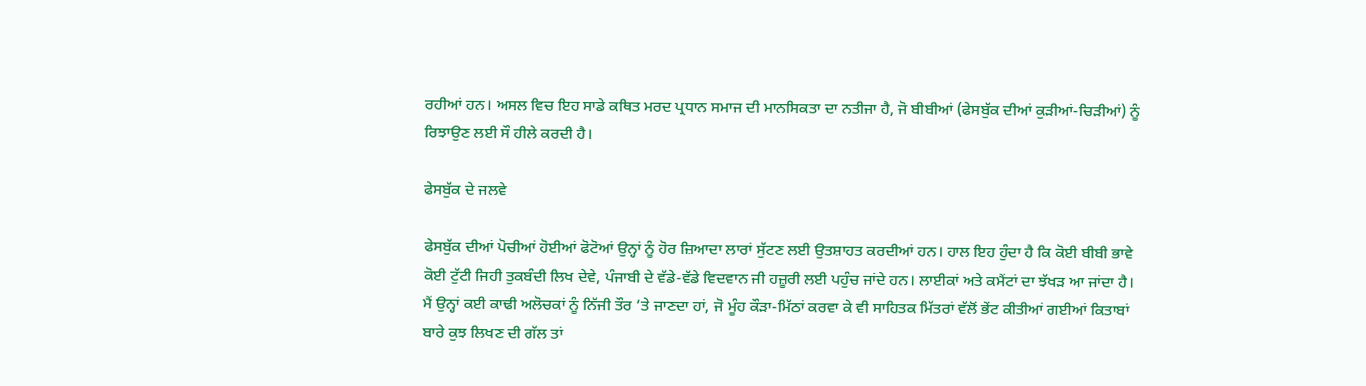ਰਹੀਆਂ ਹਨ। ਅਸਲ ਵਿਚ ਇਹ ਸਾਡੇ ਕਥਿਤ ਮਰਦ ਪ੍ਰਧਾਨ ਸਮਾਜ ਦੀ ਮਾਨਸਿਕਤਾ ਦਾ ਨਤੀਜਾ ਹੈ, ਜੋ ਬੀਬੀਆਂ (ਫੇਸਬੁੱਕ ਦੀਆਂ ਕੁੜੀਆਂ-ਚਿੜੀਆਂ) ਨੂੰ ਰਿਝਾਉਣ ਲਈ ਸੌ ਹੀਲੇ ਕਰਦੀ ਹੈ।

ਫੇਸਬੁੱਕ ਦੇ ਜਲਵੇ

ਫੇਸਬੁੱਕ ਦੀਆਂ ਪੋਚੀਆਂ ਹੋਈਆਂ ਫੋਟੋਆਂ ਉਨ੍ਹਾਂ ਨੂੰ ਹੋਰ ਜ਼ਿਆਦਾ ਲਾਰਾਂ ਸੁੱਟਣ ਲਈ ਉਤਸ਼ਾਹਤ ਕਰਦੀਆਂ ਹਨ। ਹਾਲ ਇਹ ਹੁੰਦਾ ਹੈ ਕਿ ਕੋਈ ਬੀਬੀ ਭਾਵੇ ਕੋਈ ਟੁੱਟੀ ਜਿਹੀ ਤੁਕਬੰਦੀ ਲਿਖ ਦੇਵੇ, ਪੰਜਾਬੀ ਦੇ ਵੱਡੇ-ਵੱਡੇ ਵਿਦਵਾਨ ਜੀ ਹਜ਼ੂਰੀ ਲਈ ਪਹੁੰਚ ਜਾਂਦੇ ਹਨ। ਲਾਈਕਾਂ ਅਤੇ ਕਮੈਂਟਾਂ ਦਾ ਝੱਖੜ ਆ ਜਾਂਦਾ ਹੈ। ਮੈਂ ਉਨ੍ਹਾਂ ਕਈ ਕਾਢੀ ਅਲੋਚਕਾਂ ਨੂੰ ਨਿੱਜੀ ਤੌਰ ’ਤੇ ਜਾਣਦਾ ਹਾਂ, ਜੋ ਮੂੰਹ ਕੌੜਾ-ਮਿੱਠਾਂ ਕਰਵਾ ਕੇ ਵੀ ਸਾਹਿਤਕ ਮਿੱਤਰਾਂ ਵੱਲੋਂ ਭੇਂਟ ਕੀਤੀਆਂ ਗਈਆਂ ਕਿਤਾਬਾਂ ਬਾਰੇ ਕੁਝ ਲਿਖਣ ਦੀ ਗੱਲ ਤਾਂ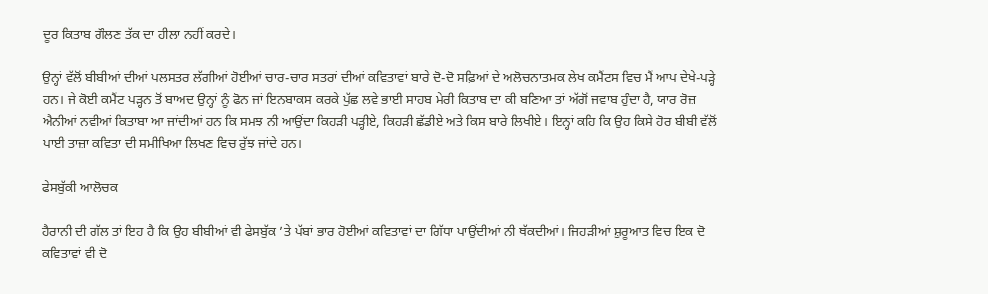ਦੂਰ ਕਿਤਾਬ ਗੌਲਣ ਤੱਕ ਦਾ ਹੀਲਾ ਨਹੀਂ ਕਰਦੇ।

ਉਨ੍ਹਾਂ ਵੱਲੋਂ ਬੀਬੀਆਂ ਦੀਆਂ ਪਲਸਤਰ ਲੱਗੀਆਂ ਹੋਈਆਂ ਚਾਰ-ਚਾਰ ਸਤਰਾਂ ਦੀਆਂ ਕਵਿਤਾਵਾਂ ਬਾਰੇ ਦੋ-ਦੋ ਸਫ਼ਿਆਂ ਦੇ ਅਲੋਚਨਾਤਮਕ ਲੇਖ ਕਮੈਂਟਸ ਵਿਚ ਮੈਂ ਆਪ ਦੇਖੇ-ਪੜ੍ਹੇ ਹਨ। ਜੇ ਕੋਈ ਕਮੈਂਟ ਪੜ੍ਹਨ ਤੋਂ ਬਾਅਦ ਉਨ੍ਹਾਂ ਨੂੰ ਫੋਨ ਜਾਂ ਇਨਬਾਕਸ ਕਰਕੇ ਪੁੱਛ ਲਵੇ ਭਾਈ ਸਾਹਬ ਮੇਰੀ ਕਿਤਾਬ ਦਾ ਕੀ ਬਣਿਆ ਤਾਂ ਅੱਗੋਂ ਜਵਾਬ ਹੁੰਦਾ ਹੈ, ਯਾਰ ਰੋਜ਼ ਐਨੀਆਂ ਨਵੀਆਂ ਕਿਤਾਬਾ ਆ ਜਾਂਦੀਆਂ ਹਨ ਕਿ ਸਮਝ ਨੀ ਆਉਂਦਾ ਕਿਹੜੀ ਪੜ੍ਹੀਏ, ਕਿਹੜੀ ਛੱਡੀਏ ਅਤੇ ਕਿਸ ਬਾਰੇ ਲਿਖੀਏ। ਇਨ੍ਹਾਂ ਕਹਿ ਕਿ ਉਹ ਕਿਸੇ ਹੋਰ ਬੀਬੀ ਵੱਲੋਂ ਪਾਈ ਤਾਜ਼ਾ ਕਵਿਤਾ ਦੀ ਸਮੀਖਿਆ ਲਿਖਣ ਵਿਚ ਰੁੱਝ ਜਾਂਦੇ ਹਨ।

ਫੇਸਬੁੱਕੀ ਆਲੋਚਕ

ਹੈਰਾਨੀ ਦੀ ਗੱਲ ਤਾਂ ਇਹ ਹੈ ਕਿ ਉਹ ਬੀਬੀਆਂ ਵੀ ਫੇਸਬੁੱਕ ’ਤੇ ਪੱਬਾਂ ਭਾਰ ਹੋਈਆਂ ਕਵਿਤਾਵਾਂ ਦਾ ਗਿੱਧਾ ਪਾਉਂਦੀਆਂ ਨੀ ਥੱਕਦੀਆਂ। ਜਿਹੜੀਆਂ ਸ਼ੁਰੂਆਤ ਵਿਚ ਇਕ ਦੋ ਕਵਿਤਾਵਾਂ ਵੀ ਦੋ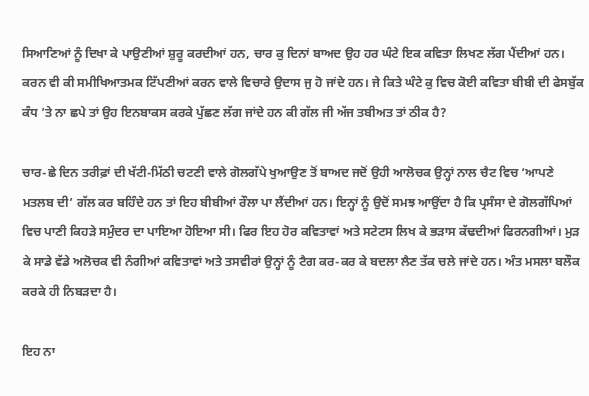ਸਿਆਣਿਆਂ ਨੂੰ ਦਿਖਾ ਕੇ ਪਾਉਣੀਆਂ ਸ਼ੁਰੂ ਕਰਦੀਆਂ ਹਨ, ਚਾਰ ਕੁ ਦਿਨਾਂ ਬਾਅਦ ਉਹ ਹਰ ਘੰਟੇ ਇਕ ਕਵਿਤਾ ਲਿਖਣ ਲੱਗ ਪੈਂਦੀਆਂ ਹਨ। ਕਰਨ ਵੀ ਕੀ ਸਮੀਖਿਆਤਮਕ ਟਿੱਪਣੀਆਂ ਕਰਨ ਵਾਲੇ ਵਿਚਾਰੇ ਉਦਾਸ ਜੁ ਹੋ ਜਾਂਦੇ ਹਨ। ਜੇ ਕਿਤੇ ਘੰਟੇ ਕੁ ਵਿਚ ਕੋਈ ਕਵਿਤਾ ਬੀਬੀ ਦੀ ਫੇਸਬੁੱਕ ਕੰਧ ’ਤੇ ਨਾ ਛਪੇ ਤਾਂ ਉਹ ਇਨਬਾਕਸ ਕਰਕੇ ਪੁੱਛਣ ਲੱਗ ਜਾਂਦੇ ਹਨ ਕੀ ਗੱਲ ਜੀ ਅੱਜ ਤਬੀਅਤ ਤਾਂ ਠੀਕ ਹੈ?

ਚਾਰ-ਛੇ ਦਿਨ ਤਰੀਫ਼ਾਂ ਦੀ ਖੱਟੀ-ਮਿੱਠੀ ਚਟਣੀ ਵਾਲੇ ਗੋਲਗੱਪੇ ਖੁਆਉਣ ਤੋਂ ਬਾਅਦ ਜਦੋਂ ਉਹੀ ਆਲੋਚਕ ਉਨ੍ਹਾਂ ਨਾਲ ਚੈਟ ਵਿਚ ‘ਆਪਣੇ ਮਤਲਬ ਦੀ’ ਗੱਲ ਕਰ ਬਹਿੰਦੇ ਹਨ ਤਾਂ ਇਹ ਬੀਬੀਆਂ ਰੌਲਾ ਪਾ ਲੈਂਦੀਆਂ ਹਨ। ਇਨ੍ਹਾਂ ਨੂੰ ਉਦੋਂ ਸਮਝ ਆਉਂਦਾ ਹੈ ਕਿ ਪ੍ਰਸੰਸਾ ਦੇ ਗੋਲਗੱਪਿਆਂ ਵਿਚ ਪਾਣੀ ਕਿਹੜੇ ਸਮੁੰਦਰ ਦਾ ਪਾਇਆ ਹੋਇਆ ਸੀ। ਫਿਰ ਇਹ ਹੋਰ ਕਵਿਤਾਵਾਂ ਅਤੇ ਸਟੇਟਸ ਲਿਖ ਕੇ ਭੜਾਸ ਕੱਢਦੀਆਂ ਫਿਰਨਗੀਆਂ। ਮੁੜ ਕੇ ਸਾਡੇ ਵੱਡੇ ਅਲੋਚਕ ਵੀ ਨੰਗੀਆਂ ਕਵਿਤਾਵਾਂ ਅਤੇ ਤਸਵੀਰਾਂ ਉਨ੍ਹਾਂ ਨੂੰ ਟੈਗ ਕਰ-ਕਰ ਕੇ ਬਦਲਾ ਲੈਣ ਤੱਕ ਚਲੇ ਜਾਂਦੇ ਹਨ। ਅੰਤ ਮਸਲਾ ਬਲੌਕ ਕਰਕੇ ਹੀ ਨਿਬੜਦਾ ਹੈ।

ਇਹ ਨਾ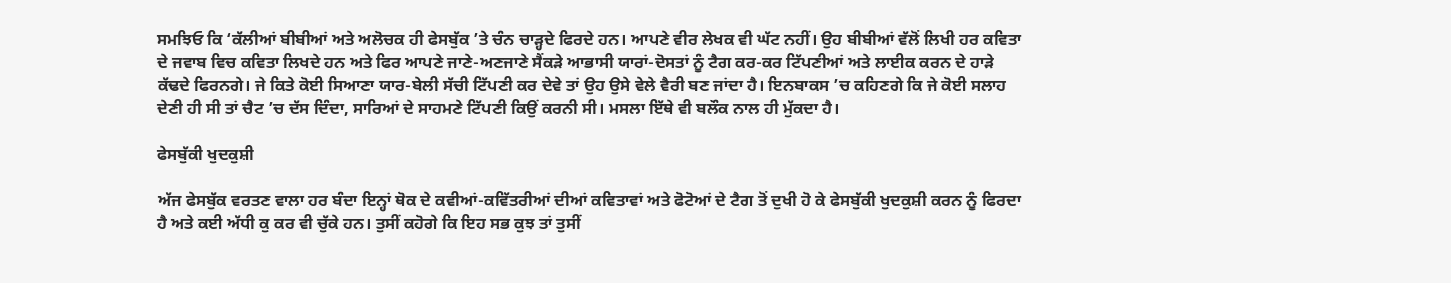ਸਮਝਿਓ ਕਿ ‘ਕੱਲੀਆਂ ਬੀਬੀਆਂ ਅਤੇ ਅਲੋਚਕ ਹੀ ਫੇਸਬੁੱਕ ’ਤੇ ਚੰਨ ਚਾੜ੍ਹਦੇ ਫਿਰਦੇ ਹਨ। ਆਪਣੇ ਵੀਰ ਲੇਖਕ ਵੀ ਘੱਟ ਨਹੀਂ। ਉਹ ਬੀਬੀਆਂ ਵੱਲੋਂ ਲਿਖੀ ਹਰ ਕਵਿਤਾ ਦੇ ਜਵਾਬ ਵਿਚ ਕਵਿਤਾ ਲਿਖਦੇ ਹਨ ਅਤੇ ਫਿਰ ਆਪਣੇ ਜਾਣੇ-ਅਣਜਾਣੇ ਸੈਂਕੜੇ ਆਭਾਸੀ ਯਾਰਾਂ-ਦੋਸਤਾਂ ਨੂੰ ਟੈਗ ਕਰ-ਕਰ ਟਿੱਪਣੀਆਂ ਅਤੇ ਲਾਈਕ ਕਰਨ ਦੇ ਹਾੜੇ ਕੱਢਦੇ ਫਿਰਨਗੇ। ਜੇ ਕਿਤੇ ਕੋਈ ਸਿਆਣਾ ਯਾਰ-ਬੇਲੀ ਸੱਚੀ ਟਿੱਪਣੀ ਕਰ ਦੇਵੇ ਤਾਂ ਉਹ ਉਸੇ ਵੇਲੇ ਵੈਰੀ ਬਣ ਜਾਂਦਾ ਹੈ। ਇਨਬਾਕਸ ’ਚ ਕਹਿਣਗੇ ਕਿ ਜੇ ਕੋਈ ਸਲਾਹ ਦੇਣੀ ਹੀ ਸੀ ਤਾਂ ਚੈਟ ’ਚ ਦੱਸ ਦਿੰਦਾ, ਸਾਰਿਆਂ ਦੇ ਸਾਹਮਣੇ ਟਿੱਪਣੀ ਕਿਉਂ ਕਰਨੀ ਸੀ। ਮਸਲਾ ਇੱਥੇ ਵੀ ਬਲੌਕ ਨਾਲ ਹੀ ਮੁੱਕਦਾ ਹੈ।

ਫੇਸਬੁੱਕੀ ਖੁਦਕੁਸ਼ੀ

ਅੱਜ ਫੇਸਬੁੱਕ ਵਰਤਣ ਵਾਲਾ ਹਰ ਬੰਦਾ ਇਨ੍ਹਾਂ ਥੋਕ ਦੇ ਕਵੀਆਂ-ਕਵਿੱਤਰੀਆਂ ਦੀਆਂ ਕਵਿਤਾਵਾਂ ਅਤੇ ਫੋਟੋਆਂ ਦੇ ਟੈਗ ਤੋਂ ਦੁਖੀ ਹੋ ਕੇ ਫੇਸਬੁੱਕੀ ਖੁਦਕੁਸ਼ੀ ਕਰਨ ਨੂੰ ਫਿਰਦਾ ਹੈ ਅਤੇ ਕਈ ਅੱਧੀ ਕੁ ਕਰ ਵੀ ਚੁੱਕੇ ਹਨ। ਤੁਸੀਂ ਕਹੋਗੇ ਕਿ ਇਹ ਸਭ ਕੁਝ ਤਾਂ ਤੁਸੀਂ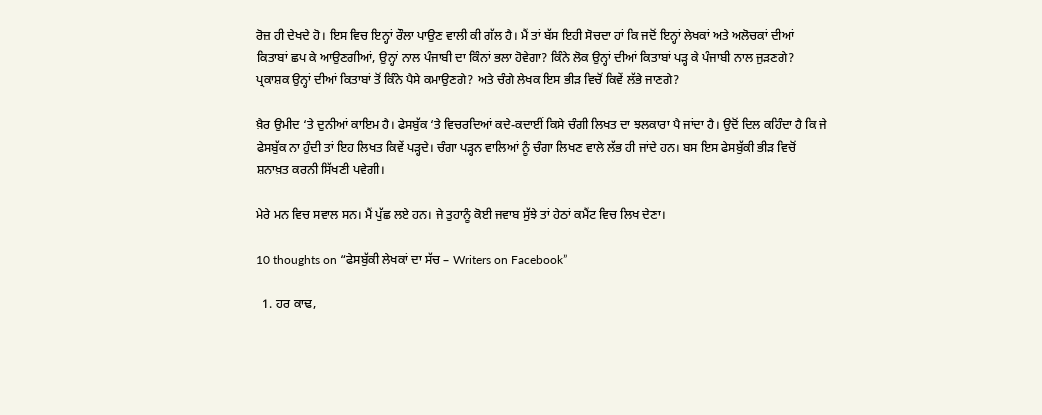ਰੋਜ਼ ਹੀ ਦੇਖਦੇ ਹੋ। ਇਸ ਵਿਚ ਇਨ੍ਹਾਂ ਰੌਲਾ ਪਾਉਣ ਵਾਲੀ ਕੀ ਗੱਲ ਹੈ। ਮੈਂ ਤਾਂ ਬੱਸ ਇਹੀ ਸੋਚਦਾ ਹਾਂ ਕਿ ਜਦੋਂ ਇਨ੍ਹਾਂ ਲੇਖਕਾਂ ਅਤੇ ਅਲੋਚਕਾਂ ਦੀਆਂ ਕਿਤਾਬਾਂ ਛਪ ਕੇ ਆਉਣਗੀਆਂ, ਉਨ੍ਹਾਂ ਨਾਲ ਪੰਜਾਬੀ ਦਾ ਕਿੰਨਾਂ ਭਲਾ ਹੋਵੇਗਾ? ਕਿੰਨੇ ਲੋਕ ਉਨ੍ਹਾਂ ਦੀਆਂ ਕਿਤਾਬਾਂ ਪੜ੍ਹ ਕੇ ਪੰਜਾਬੀ ਨਾਲ ਜੁੜਣਗੇ? ਪ੍ਰਕਾਸ਼ਕ ਉਨ੍ਹਾਂ ਦੀਆਂ ਕਿਤਾਬਾਂ ਤੋਂ ਕਿੰਨੇ ਪੈਸੇ ਕਮਾਉਣਗੇ? ਅਤੇ ਚੰਗੇ ਲੇਖਕ ਇਸ ਭੀੜ ਵਿਚੋਂ ਕਿਵੇਂ ਲੱਭੇ ਜਾਣਗੇ?

ਖ਼ੈਰ ਉਮੀਦ ‘ਤੇ ਦੁਨੀਆਂ ਕਾਇਮ ਹੈ। ਫੇਸਬੁੱਕ ‘ਤੇ ਵਿਚਰਦਿਆਂ ਕਦੇ-ਕਦਾਈਂ ਕਿਸੇ ਚੰਗੀ ਲਿਖਤ ਦਾ ਝਲਕਾਰਾ ਪੈ ਜਾਂਦਾ ਹੈ। ਉਦੋਂ ਦਿਲ ਕਹਿੰਦਾ ਹੈ ਕਿ ਜੇ ਫੇਸਬੁੱਕ ਨਾ ਹੁੰਦੀ ਤਾਂ ਇਹ ਲਿਖਤ ਕਿਵੇਂ ਪੜ੍ਹਦੇ। ਚੰਗਾ ਪੜ੍ਹਨ ਵਾਲਿਆਂ ਨੂੰ ਚੰਗਾ ਲਿਖਣ ਵਾਲੇ ਲੱਭ ਹੀ ਜਾਂਦੇ ਹਨ। ਬਸ ਇਸ ਫੇਸਬੁੱਕੀ ਭੀੜ ਵਿਚੋਂ ਸ਼ਨਾਖ਼ਤ ਕਰਨੀ ਸਿੱਖਣੀ ਪਵੇਗੀ।

ਮੇਰੇ ਮਨ ਵਿਚ ਸਵਾਲ ਸਨ। ਮੈਂ ਪੁੱਛ ਲਏ ਹਨ। ਜੇ ਤੁਹਾਨੂੰ ਕੋਈ ਜਵਾਬ ਸੁੱਝੇ ਤਾਂ ਹੇਠਾਂ ਕਮੈਂਟ ਵਿਚ ਲਿਖ ਦੇਣਾ।

10 thoughts on “ਫੇਸਬੁੱਕੀ ਲੇਖਕਾਂ ਦਾ ਸੱਚ – Writers on Facebook”

  1. ਹਰ ਕਾਢ,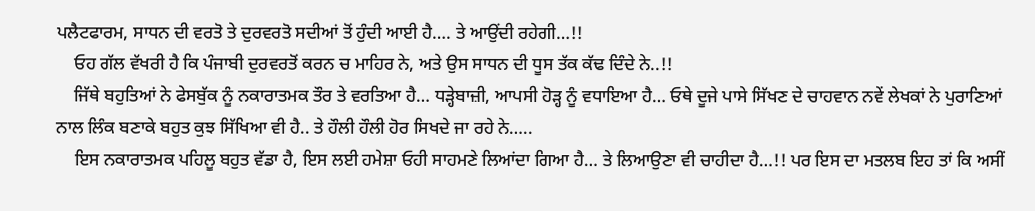ਪਲੈਟਫਾਰਮ, ਸਾਧਨ ਦੀ ਵਰਤੋ ਤੇ ਦੁਰਵਰਤੋ ਸਦੀਆਂ ਤੋਂ ਹੁੰਦੀ ਆਈ ਹੈ…. ਤੇ ਆਉਂਦੀ ਰਹੇਗੀ…!!
    ਓਹ ਗੱਲ ਵੱਖਰੀ ਹੈ ਕਿ ਪੰਜਾਬੀ ਦੁਰਵਰਤੋਂ ਕਰਨ ਚ ਮਾਹਿਰ ਨੇ, ਅਤੇ ਉਸ ਸਾਧਨ ਦੀ ਧੂਸ ਤੱਕ ਕੱਢ ਦਿੰਦੇ ਨੇ..!!
    ਜਿੱਥੇ ਬਹੁਤਿਆਂ ਨੇ ਫੇਸਬੁੱਕ ਨੂੰ ਨਕਾਰਾਤਮਕ ਤੌਰ ਤੇ ਵਰਤਿਆ ਹੈ… ਧੜ੍ਹੇਬਾਜ਼ੀ, ਆਪਸੀ ਹੋੜ੍ਹ ਨੂੰ ਵਧਾਇਆ ਹੈ… ਓਥੇ ਦੂਜੇ ਪਾਸੇ ਸਿੱਖਣ ਦੇ ਚਾਹਵਾਨ ਨਵੇਂ ਲੇਖਕਾਂ ਨੇ ਪੁਰਾਣਿਆਂ ਨਾਲ ਲਿੰਕ ਬਣਾਕੇ ਬਹੁਤ ਕੁਝ ਸਿੱਖਿਆ ਵੀ ਹੈ.. ਤੇ ਹੌਲੀ ਹੌਲੀ ਹੋਰ ਸਿਖਦੇ ਜਾ ਰਹੇ ਨੇ…..
    ਇਸ ਨਕਾਰਾਤਮਕ ਪਹਿਲੂ ਬਹੁਤ ਵੱਡਾ ਹੈ, ਇਸ ਲਈ ਹਮੇਸ਼ਾ ਓਹੀ ਸਾਹਮਣੇ ਲਿਆਂਦਾ ਗਿਆ ਹੈ… ਤੇ ਲਿਆਉਣਾ ਵੀ ਚਾਹੀਦਾ ਹੈ…!! ਪਰ ਇਸ ਦਾ ਮਤਲਬ ਇਹ ਤਾਂ ਕਿ ਅਸੀਂ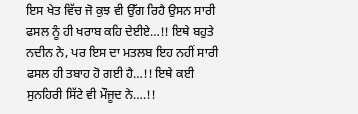ਇਸ ਖੇਤ ਵਿੱਚ ਜੋ ਕੁਝ ਵੀ ਉੱਗ ਰਿਹੈ ਉਸਨ ਸਾਰੀ ਫਸਲ ਨੂੰ ਹੀ ਖਰਾਬ ਕਹਿ ਦੇਈਏ…!! ਇਥੇ ਬਹੁਤੇ ਨਦੀਨ ਨੇ, ਪਰ ਇਸ ਦਾ ਮਤਲਬ ਇਹ ਨਹੀਂ ਸਾਰੀ ਫਸਲ ਹੀ ਤਬਾਹ ਹੋ ਗਈ ਹੈ…!! ਇਥੇ ਕਈ ਸੁਨਹਿਰੀ ਸਿੱਟੇ ਵੀ ਮੌਜੂਦ ਨੇ….!!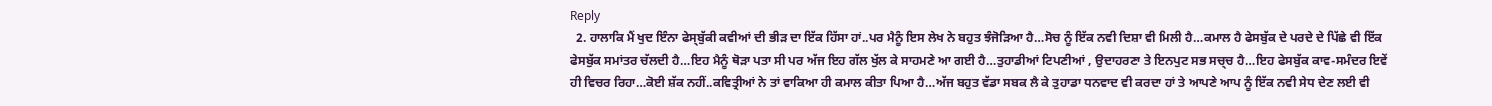Reply
  2. ਹਾਲਾਕਿ ਮੈਂ ਖੁਦ ਇੰਨਾ ਫੇਸ੍ਬੁੱਕੀ ਕਵੀਆਂ ਦੀ ਭੀੜ ਦਾ ਇੱਕ ਹਿੱਸਾ ਹਾਂ..ਪਰ ਮੈਨੂੰ ਇਸ ਲੇਖ ਨੇ ਬਹੁਤ ਝੰਜੋੜਿਆ ਹੈ…ਸੋਚ ਨੂੰ ਇੱਕ ਨਵੀ ਦਿਸ਼ਾ ਵੀ ਮਿਲੀ ਹੈ…ਕਮਾਲ ਹੈ ਫੇਸਬੁੱਕ ਦੇ ਪਰਦੇ ਦੇ ਪਿੱਛੇ ਵੀ ਇੱਕ ਫੇਸਬੁੱਕ ਸਮਾਂਤਰ ਚੱਲਦੀ ਹੈ…ਇਹ ਮੈਨੂੰ ਥੋੜਾ ਪਤਾ ਸੀ ਪਰ ਅੱਜ ਇਹ ਗੱਲ ਖੁੱਲ ਕੇ ਸਾਹਮਣੇ ਆ ਗਈ ਹੈ…ਤੁਹਾਡੀਆਂ ਟਿਪਣੀਆਂ , ਉਦਾਹਰਣਾ ਤੇ ਇਨਪੁਟ ਸਭ ਸਚ੍ਚ ਹੈ…ਇਹ ਫੇਸਬੁੱਕ ਕਾਵ-ਸਮੰਦਰ ਇਵੇਂ ਹੀ ਵਿਚਰ ਰਿਹਾ…ਕੋਈ ਸ਼ੱਕ ਨਹੀਂ..ਕਵਿਤ੍ਰੀਆਂ ਨੇ ਤਾਂ ਵਾਕਿਆ ਹੀ ਕਮਾਲ ਕੀਤਾ ਪਿਆ ਹੈ…ਅੱਜ ਬਹੁਤ ਵੱਡਾ ਸਬਕ ਲੈ ਕੇ ਤੁਹਾਡਾ ਧਨਵਾਦ ਵੀ ਕਰਦਾ ਹਾਂ ਤੇ ਆਪਣੇ ਆਪ ਨੂੰ ਇੱਕ ਨਵੀ ਸੇਧ ਦੇਣ ਲਈ ਵੀ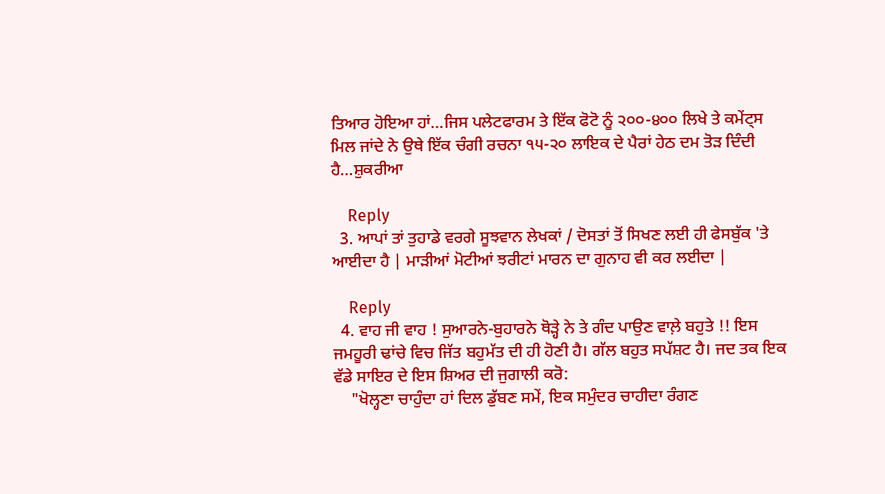ਤਿਆਰ ਹੋਇਆ ਹਾਂ…ਜਿਸ ਪਲੇਟਫਾਰਮ ਤੇ ਇੱਕ ਫੋਟੋ ਨੂੰ ੨੦੦-੪੦੦ ਲਿਖੇ ਤੇ ਕਮੇਂਟ੍ਸ ਮਿਲ ਜਾਂਦੇ ਨੇ ਉਥੇ ਇੱਕ ਚੰਗੀ ਰਚਨਾ ੧੫-੨੦ ਲਾਇਕ ਦੇ ਪੈਰਾਂ ਹੇਠ ਦਮ ਤੋੜ ਦਿੰਦੀ ਹੈ…ਸ਼ੁਕਰੀਆ

    Reply
  3. ਆਪਾਂ ਤਾਂ ਤੁਹਾਡੇ ਵਰਗੇ ਸੂਝਵਾਨ ਲੇਖਕਾਂ / ਦੋਸਤਾਂ ਤੋਂ ਸਿਖਣ ਲਈ ਹੀ ਫੇਸਬੁੱਕ 'ਤੇ ਆਈਦਾ ਹੈ | ਮਾੜੀਆਂ ਮੋਟੀਆਂ ਝਰੀਟਾਂ ਮਾਰਨ ਦਾ ਗੁਨਾਹ ਵੀ ਕਰ ਲਈਦਾ |

    Reply
  4. ਵਾਹ ਜੀ ਵਾਹ ! ਸੁਆਰਨੇ-ਬੁਹਾਰਨੇ ਥੋੜ੍ਹੇ ਨੇ ਤੇ ਗੰਦ ਪਾਉਣ ਵਾਲ਼ੇ ਬਹੁਤੇ !! ਇਸ ਜਮਹੂਰੀ ਢਾਂਚੇ ਵਿਚ ਜਿੱਤ ਬਹੁਮੱਤ ਦੀ ਹੀ ਹੋਣੀ ਹੈ। ਗੱਲ ਬਹੁਤ ਸਪੱਸ਼ਟ ਹੈ। ਜਦ ਤਕ ਇਕ ਵੱਡੇ ਸਾਇਰ ਦੇ ਇਸ ਸ਼ਿਅਰ ਦੀ ਜੁਗਾਲੀ ਕਰੋ:
    "ਖੋਲ੍ਹਣਾ ਚਾਹੁੰਦਾ ਹਾਂ ਦਿਲ ਡੁੱਬਣ ਸਮੇਂ, ਇਕ ਸਮੁੰਦਰ ਚਾਹੀਦਾ ਰੰਗਣ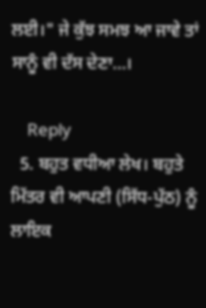ਲਈ।" ਜੇ ਕੁੱਝ ਸਮਝ ਆ ਜਾਵੇ ਤਾਂ ਸਾਨੂੰ ਵੀ ਦੱਸ ਦੇਣਾ…।

    Reply
  5. ਬਹੁਤ ਵਧੀਆ ਲੇਖ। ਬਹੁਤੇ ਮਿੱਤਰ ਵੀ ਆਪਣੀ (ਸਿੱਧ-ਪੁੱਠ) ਨੂੰ ਲਾਇਕ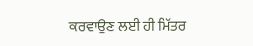ਕਰਵਾਉਣ ਲਈ ਹੀ ਮਿੱਤਰ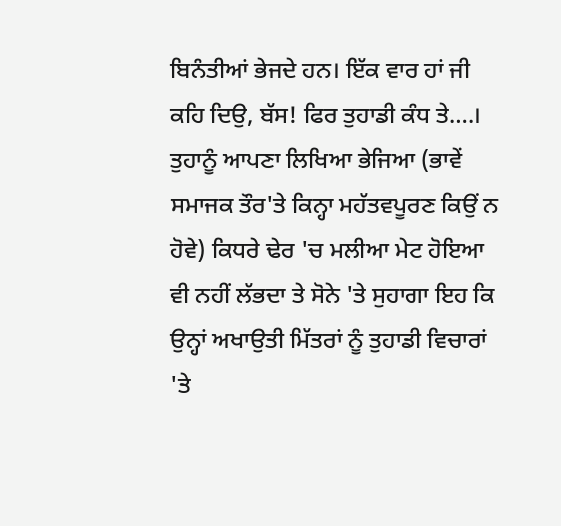ਬਿਨੰਤੀਆਂ ਭੇਜਦੇ ਹਨ। ਇੱਕ ਵਾਰ ਹਾਂ ਜੀ ਕਹਿ ਦਿਉ, ਬੱਸ! ਫਿਰ ਤੁਹਾਡੀ ਕੰਧ ਤੇ….। ਤੁਹਾਨੂੰ ਆਪਣਾ ਲਿਖਿਆ ਭੇਜਿਆ (ਭਾਵੇਂ ਸਮਾਜਕ ਤੌਰ'ਤੇ ਕਿਨ੍ਹਾ ਮਹੱਤਵਪੂਰਣ ਕਿਉਂ ਨ ਹੋਵੇ) ਕਿਧਰੇ ਢੇਰ 'ਚ ਮਲੀਆ ਮੇਟ ਹੋਇਆ ਵੀ ਨਹੀਂ ਲੱਭਦਾ ਤੇ ਸੋਨੇ 'ਤੇ ਸੁਹਾਗਾ ਇਹ ਕਿ ਉਨ੍ਹਾਂ ਅਖਾਉਤੀ ਮਿੱਤਰਾਂ ਨੂੰ ਤੁਹਾਡੀ ਵਿਚਾਰਾਂ 'ਤੇ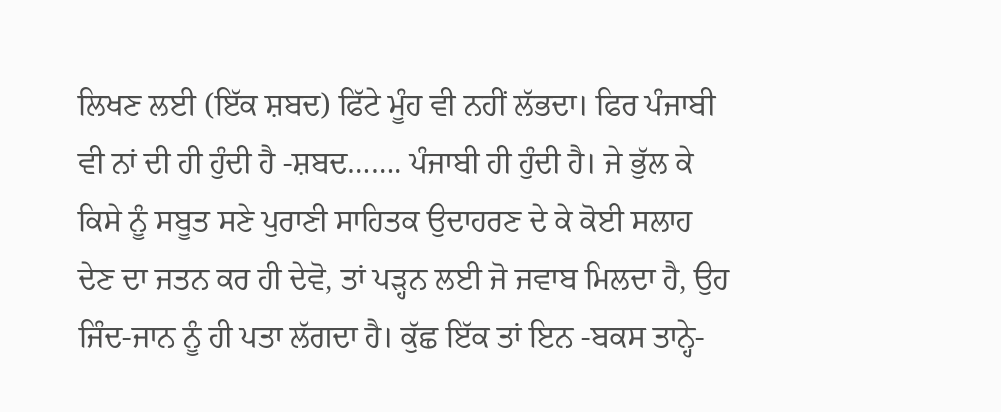ਲਿਖਣ ਲਈ (ਇੱਕ ਸ਼ਬਦ) ਫਿੱਟੇ ਮੂੰਹ ਵੀ ਨਹੀਂ ਲੱਭਦਾ। ਫਿਰ ਪੰਜਾਬੀ ਵੀ ਨਾਂ ਦੀ ਹੀ ਹੁੰਦੀ ਹੈ -ਸ਼ਬਦ……. ਪੰਜਾਬੀ ਹੀ ਹੁੰਦੀ ਹੈ। ਜੇ ਭੁੱਲ ਕੇ ਕਿਸੇ ਨੂੰ ਸਬੂਤ ਸਣੇ ਪੁਰਾਣੀ ਸਾਹਿਤਕ ਉਦਾਹਰਣ ਦੇ ਕੇ ਕੋਈ ਸਲਾਹ ਦੇਣ ਦਾ ਜਤਨ ਕਰ ਹੀ ਦੇਵੋ, ਤਾਂ ਪੜ੍ਹਨ ਲਈ ਜੋ ਜਵਾਬ ਮਿਲਦਾ ਹੈ, ਉਹ ਜਿੰਦ-ਜਾਨ ਨੂੰ ਹੀ ਪਤਾ ਲੱਗਦਾ ਹੈ। ਕੁੱਛ ਇੱਕ ਤਾਂ ਇਨ -ਬਕਸ ਤਾਨ੍ਹੇ-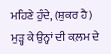ਮਹਿਣੇ ਹੁੰਦੇ, (ਸ਼ੁਕਰ ਹੈ) ਮੁੜ੍ਹ ਕੇ ਉਨ੍ਹਾਂ ਦੀ ਕ਼ਲਮ ਦੇ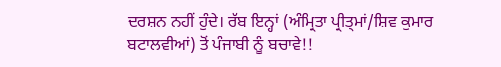ਦਰਸ਼ਨ ਨਹੀਂ ਹੁੰਦੇ। ਰੱਬ ਇਨ੍ਹਾਂ (ਅੰਮ੍ਰਿਤਾ ਪ੍ਰੀਤ੍ਮਾਂ/ਸ਼ਿਵ ਕੁਮਾਰ ਬਟਾਲਵੀਆਂ) ਤੋਂ ਪੰਜਾਬੀ ਨੂੰ ਬਚਾਵੇ!!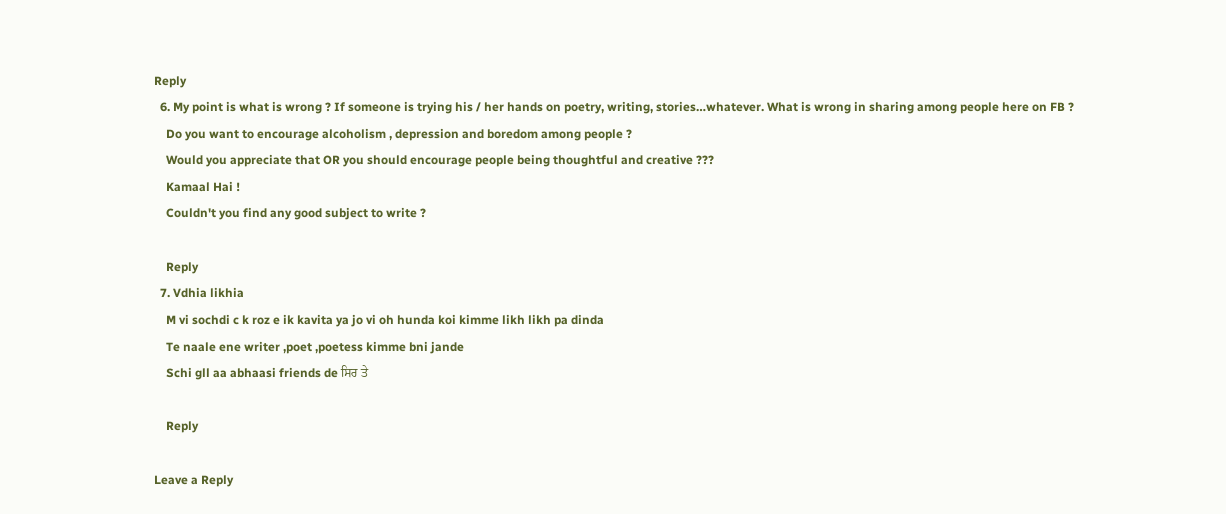Reply
  6. My point is what is wrong ? If someone is trying his / her hands on poetry, writing, stories…whatever. What is wrong in sharing among people here on FB ?
    Do you want to encourage alcoholism , depression and boredom among people ?
    Would you appreciate that OR you should encourage people being thoughtful and creative ???
    Kamaal Hai !
    Couldn't you find any good subject to write ?

    Reply
  7. Vdhia likhia
    M vi sochdi c k roz e ik kavita ya jo vi oh hunda koi kimme likh likh pa dinda
    Te naale ene writer ,poet ,poetess kimme bni jande
    Schi gll aa abhaasi friends de ਸਿਰ ਤੇ

    Reply

Leave a Reply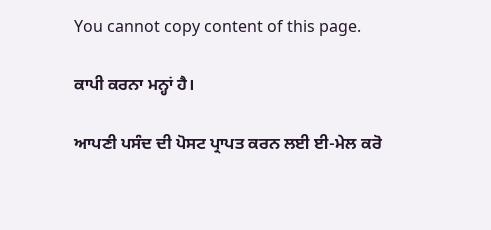You cannot copy content of this page.

ਕਾਪੀ ਕਰਨਾ ਮਨ੍ਹਾਂ ਹੈ।

ਆਪਣੀ ਪਸੰਦ ਦੀ ਪੋਸਟ ਪ੍ਰਾਪਤ ਕਰਨ ਲਈ ਈ-ਮੇਲ ਕਰੋ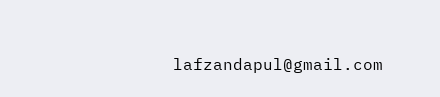lafzandapul@gmail.com